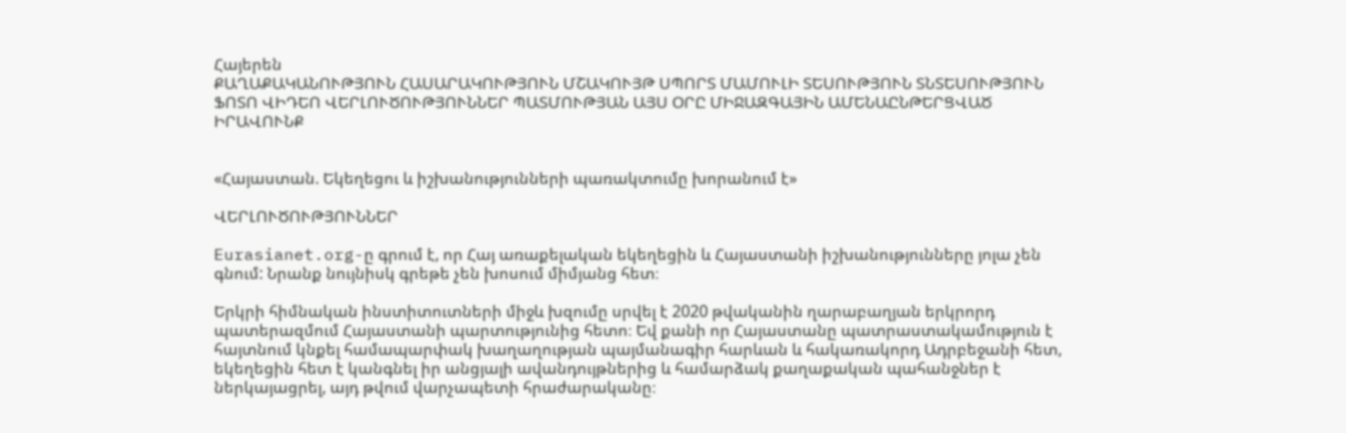Հայերեն
ՔԱՂԱՔԱԿԱՆՈՒԹՅՈՒՆ ՀԱՍԱՐԱԿՈՒԹՅՈՒՆ ՄՇԱԿՈՒՅԹ ՍՊՈՐՏ ՄԱՄՈՒԼԻ ՏԵՍՈՒԹՅՈՒՆ ՏՆՏԵՍՈՒԹՅՈՒՆ ՖՈՏՈ ՎԻԴԵՈ ՎԵՐԼՈՒԾՈՒԹՅՈՒՆՆԵՐ ՊԱՏՄՈՒԹՅԱՆ ԱՅՍ ՕՐԸ ՄԻՋԱԶԳԱՅԻՆ ԱՄԵՆԱԸՆԹԵՐՑՎԱԾ ԻՐԱՎՈՒՆՔ


«Հայաստան. Եկեղեցու և իշխանությունների պառակտումը խորանում է»

ՎԵՐԼՈՒԾՈՒԹՅՈՒՆՆԵՐ

Eurasianet.org-ը գրում է, որ Հայ առաքելական եկեղեցին և Հայաստանի իշխանությունները յոլա չեն գնում: Նրանք նույնիսկ գրեթե չեն խոսում միմյանց հետ։

Երկրի հիմնական ինստիտուտների միջև խզումը սրվել է 2020 թվականին ղարաբաղյան երկրորդ պատերազմում Հայաստանի պարտությունից հետո։ Եվ քանի որ Հայաստանը պատրաստակամություն է հայտնում կնքել համապարփակ խաղաղության պայմանագիր հարևան և հակառակորդ Ադրբեջանի հետ, եկեղեցին հետ է կանգնել իր անցյալի ավանդույթներից և համարձակ քաղաքական պահանջներ է ներկայացրել, այդ թվում վարչապետի հրաժարականը։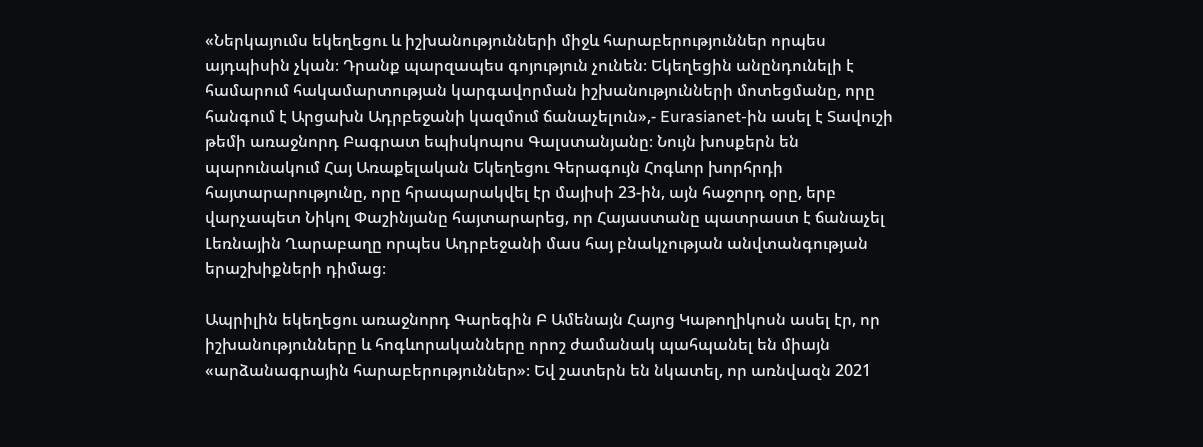«Ներկայումս եկեղեցու և իշխանությունների միջև հարաբերություններ որպես այդպիսին չկան։ Դրանք պարզապես գոյություն չունեն։ Եկեղեցին անընդունելի է համարում հակամարտության կարգավորման իշխանությունների մոտեցմանը, որը հանգում է Արցախն Ադրբեջանի կազմում ճանաչելուն»,- Eurasianet-ին ասել է Տավուշի թեմի առաջնորդ Բագրատ եպիսկոպոս Գալստանյանը։ Նույն խոսքերն են պարունակում Հայ Առաքելական Եկեղեցու Գերագույն Հոգևոր խորհրդի հայտարարությունը, որը հրապարակվել էր մայիսի 23-ին, այն հաջորդ օրը, երբ վարչապետ Նիկոլ Փաշինյանը հայտարարեց, որ Հայաստանը պատրաստ է ճանաչել Լեռնային Ղարաբաղը որպես Ադրբեջանի մաս հայ բնակչության անվտանգության երաշխիքների դիմաց։

Ապրիլին եկեղեցու առաջնորդ Գարեգին Բ Ամենայն Հայոց Կաթողիկոսն ասել էր, որ իշխանությունները և հոգևորականները որոշ ժամանակ պահպանել են միայն «արձանագրային հարաբերություններ»։ Եվ շատերն են նկատել, որ առնվազն 2021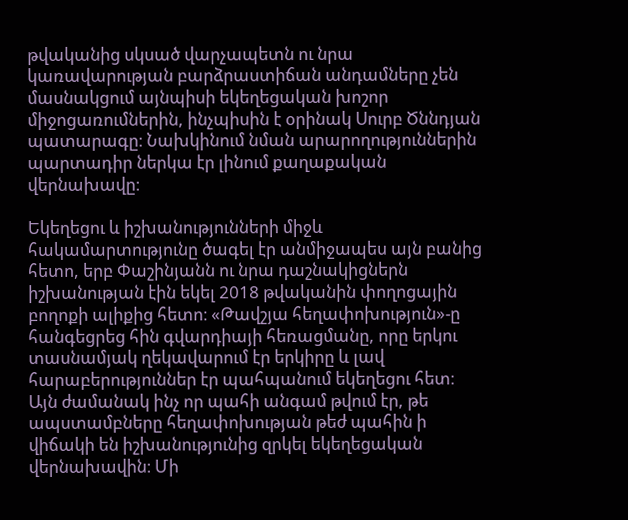թվականից սկսած վարչապետն ու նրա կառավարության բարձրաստիճան անդամները չեն մասնակցում այնպիսի եկեղեցական խոշոր միջոցառումներին, ինչպիսին է օրինակ Սուրբ Ծննդյան պատարագը։ Նախկինում նման արարողություններին պարտադիր ներկա էր լինում քաղաքական վերնախավը։

Եկեղեցու և իշխանությունների միջև հակամարտությունը ծագել էր անմիջապես այն բանից հետո, երբ Փաշինյանն ու նրա դաշնակիցներն իշխանության էին եկել 2018 թվականին փողոցային բողոքի ալիքից հետո։ «Թավշյա հեղափոխություն»-ը հանգեցրեց հին գվարդիայի հեռացմանը, որը երկու տասնամյակ ղեկավարում էր երկիրը և լավ հարաբերություններ էր պահպանում եկեղեցու հետ։ Այն ժամանակ ինչ որ պահի անգամ թվում էր, թե ապստամբները հեղափոխության թեժ պահին ի վիճակի են իշխանությունից զրկել եկեղեցական վերնախավին։ Մի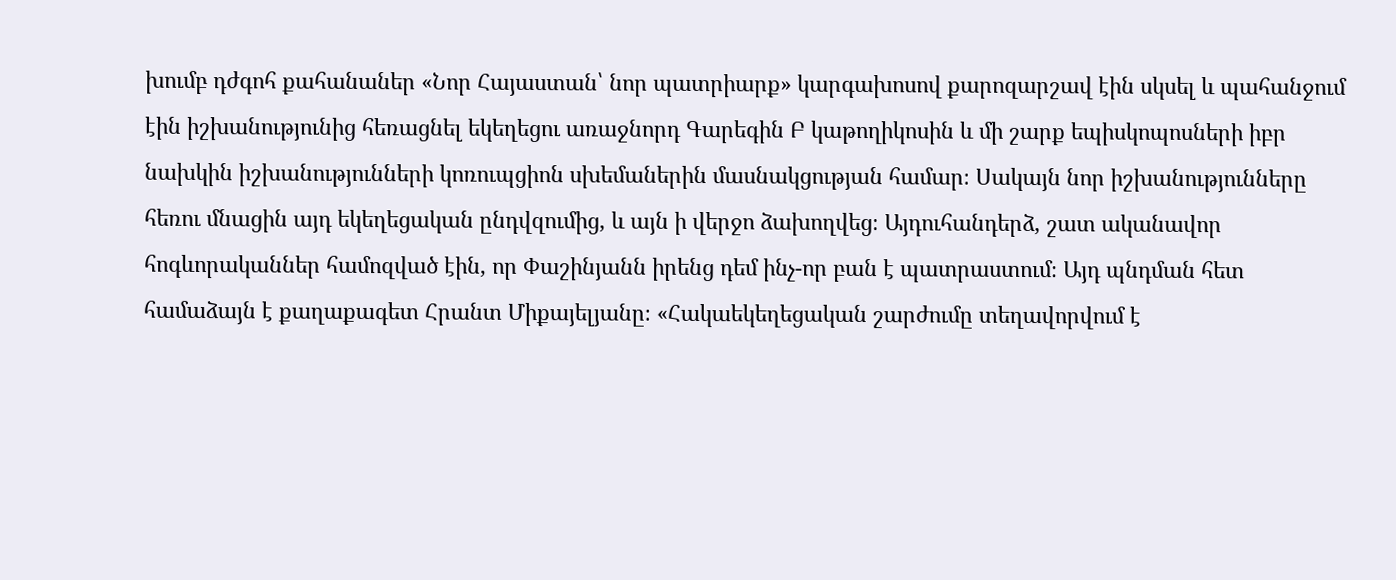խումբ դժգոհ քահանաներ «Նոր Հայաստան՝ նոր պատրիարք» կարգախոսով քարոզարշավ էին սկսել և պահանջում էին իշխանությունից հեռացնել եկեղեցու առաջնորդ Գարեգին Բ կաթողիկոսին և մի շարք եպիսկոպոսների իբր նախկին իշխանությունների կոռուպցիոն սխեմաներին մասնակցության համար։ Սակայն նոր իշխանությունները հեռու մնացին այդ եկեղեցական ընդվզումից, և այն ի վերջո ձախողվեց։ Այդուհանդերձ, շատ ականավոր հոգևորականներ համոզված էին, որ Փաշինյանն իրենց դեմ ինչ-որ բան է պատրաստում։ Այդ պնդման հետ համաձայն է քաղաքագետ Հրանտ Միքայելյանը։ «Հակաեկեղեցական շարժումը տեղավորվում է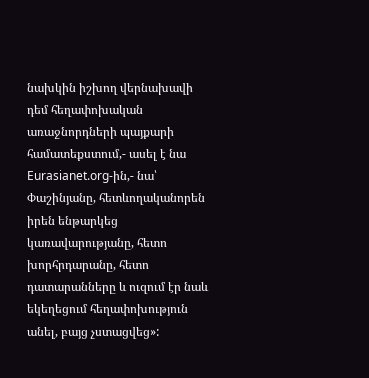նախկին իշխող վերնախավի դեմ հեղափոխական առաջնորդների պայքարի համատեքստում,- ասել է նա Eurasianet.org-ին,- նա՝ Փաշինյանը, հետևողականորեն իրեն ենթարկեց կառավարությանը, հետո խորհրդարանը, հետո դատարանները և ուզում էր նաև եկեղեցում հեղափոխություն անել, բայց չստացվեց»: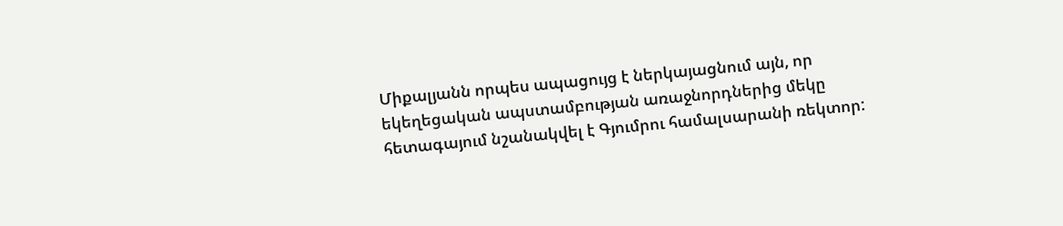Միքալյանն որպես ապացույց է ներկայացնում այն, որ եկեղեցական ապստամբության առաջնորդներից մեկը հետագայում նշանակվել է Գյումրու համալսարանի ռեկտոր: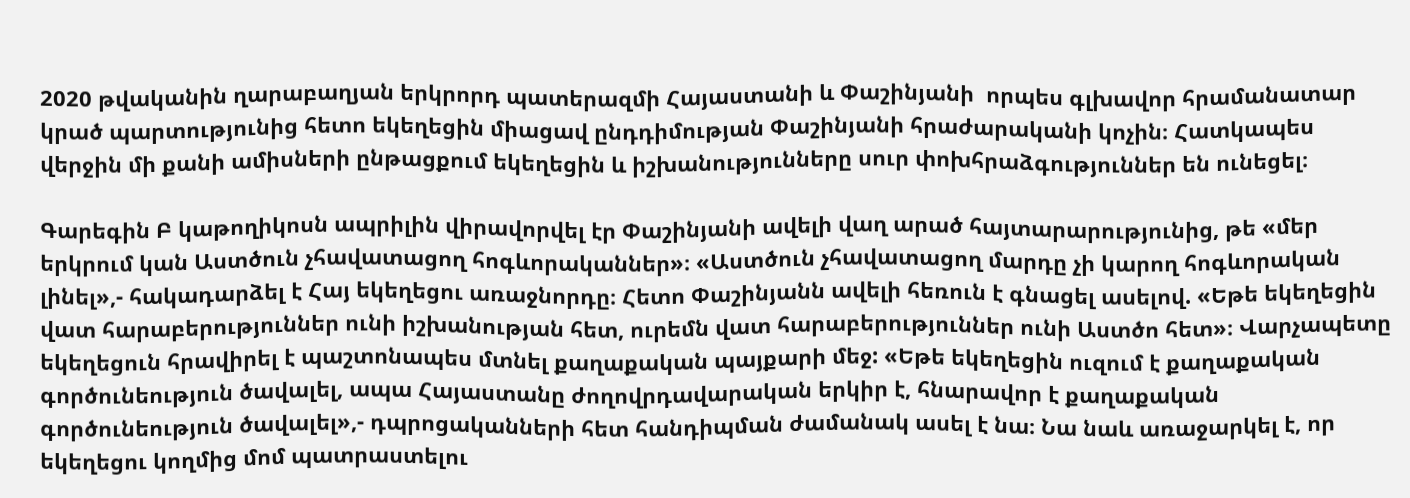2020 թվականին ղարաբաղյան երկրորդ պատերազմի Հայաստանի և Փաշինյանի  որպես գլխավոր հրամանատար կրած պարտությունից հետո եկեղեցին միացավ ընդդիմության Փաշինյանի հրաժարականի կոչին։ Հատկապես վերջին մի քանի ամիսների ընթացքում եկեղեցին և իշխանությունները սուր փոխհրաձգություններ են ունեցել։

Գարեգին Բ կաթողիկոսն ապրիլին վիրավորվել էր Փաշինյանի ավելի վաղ արած հայտարարությունից, թե «մեր երկրում կան Աստծուն չհավատացող հոգևորականներ»։ «Աստծուն չհավատացող մարդը չի կարող հոգևորական լինել»,- հակադարձել է Հայ եկեղեցու առաջնորդը։ Հետո Փաշինյանն ավելի հեռուն է գնացել ասելով. «Եթե եկեղեցին վատ հարաբերություններ ունի իշխանության հետ, ուրեմն վատ հարաբերություններ ունի Աստծո հետ»։ Վարչապետը եկեղեցուն հրավիրել է պաշտոնապես մտնել քաղաքական պայքարի մեջ: «Եթե եկեղեցին ուզում է քաղաքական գործունեություն ծավալել, ապա Հայաստանը ժողովրդավարական երկիր է, հնարավոր է քաղաքական գործունեություն ծավալել»,- դպրոցականների հետ հանդիպման ժամանակ ասել է նա։ Նա նաև առաջարկել է, որ եկեղեցու կողմից մոմ պատրաստելու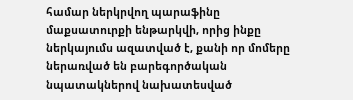համար ներկրվող պարաֆինը մաքսատուրքի ենթարկվի, որից ինքը ներկայումս ազատված է, քանի որ մոմերը ներառված են բարեգործական նպատակներով նախատեսված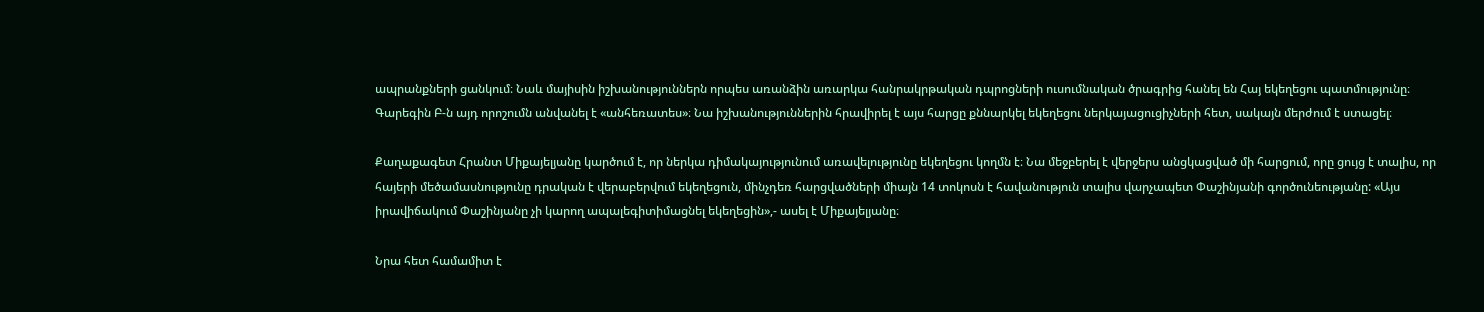ապրանքների ցանկում։ Նաև մայիսին իշխանություններն որպես առանձին առարկա հանրակրթական դպրոցների ուսումնական ծրագրից հանել են Հայ եկեղեցու պատմությունը։ Գարեգին Բ-ն այդ որոշումն անվանել է «անհեռատես»։ Նա իշխանություններին հրավիրել է այս հարցը քննարկել եկեղեցու ներկայացուցիչների հետ, սակայն մերժում է ստացել։

Քաղաքագետ Հրանտ Միքայելյանը կարծում է, որ ներկա դիմակայությունում առավելությունը եկեղեցու կողմն է։ Նա մեջբերել է վերջերս անցկացված մի հարցում, որը ցույց է տալիս, որ հայերի մեծամասնությունը դրական է վերաբերվում եկեղեցուն, մինչդեռ հարցվածների միայն 14 տոկոսն է հավանություն տալիս վարչապետ Փաշինյանի գործունեությանը: «Այս իրավիճակում Փաշինյանը չի կարող ապալեգիտիմացնել եկեղեցին»,- ասել է Միքայելյանը։

Նրա հետ համամիտ է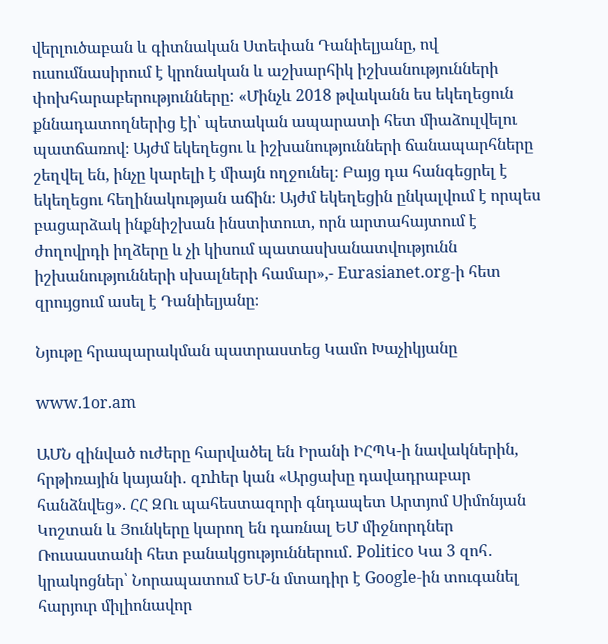վերլուծաբան և գիտնական Ստեփան Դանիելյանը, ով ուսումնասիրում է կրոնական և աշխարհիկ իշխանությունների փոխհարաբերությունները: «Մինչև 2018 թվականն ես եկեղեցուն քննադատողներից էի՝ պետական ապարատի հետ միաձուլվելու պատճառով։ Այժմ եկեղեցու և իշխանությունների ճանապարհները շեղվել են, ինչը կարելի է միայն ողջունել։ Բայց դա հանգեցրել է եկեղեցու հեղինակության աճին։ Այժմ եկեղեցին ընկալվում է որպես բացարձակ ինքնիշխան ինստիտուտ, որն արտահայտում է ժողովրդի իղձերը և չի կիսում պատասխանատվությունն իշխանությունների սխալների համար»,- Eurasianet.org-ի հետ զրույցում ասել է Դանիելյանը։

Նյութը հրապարակման պատրաստեց Կամո Խաչիկյանը

www.1or.am

ԱՄՆ զինված ուժերը հարվածել են Իրանի ԻՀՊԿ-ի նավակներին, հրթիռային կայանի․ զnhեր կան «Արցախը դավադրաբար հանձնվեց». ՀՀ ԶՈւ պահեստազորի գնդապետ Արտյոմ Սիմոնյան Կոշտան և Յունկերը կարող են դառնալ ԵՄ միջնորդներ Ռուսաստանի հետ բանակցություններում․ Politico Կա 3 զոհ․ կրակոցներ՝ Նորապատում ԵՄ-ն մտադիր է Google-ին տուգանել հարյուր միլիոնավոր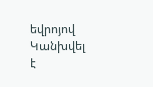եվրոյով Կանխվել է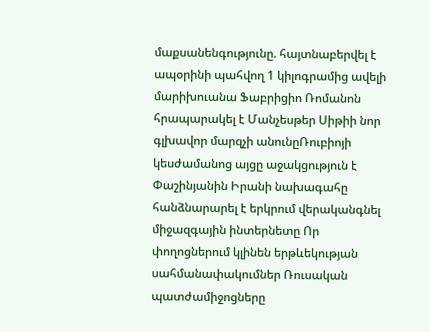մաքսանենգությունը. հայտնաբերվել է ապօրինի պահվող 1 կիլոգրամից ավելի մարիխուանա Ֆաբրիցիո Ռոմանոն հրապարակել է Մանչեսթեր Սիթիի նոր գլխավոր մարզչի անունըՌուբիոյի կեսժամանոց այցը աջակցություն է Փաշինյանին Իրանի նախագահը հանձնարարել է երկրում վերականգնել միջազգային ինտերնետը Որ փողոցներում կլինեն երթևեկության սահմանափակումներ Ռուսական պատժամիջոցները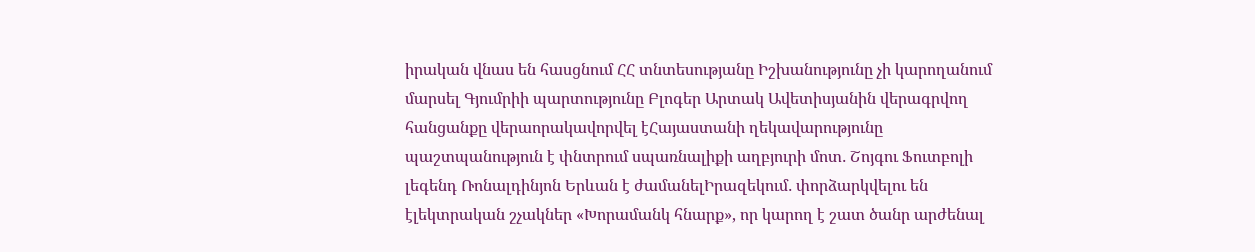իրական վնաս են հասցնում ՀՀ տնտեսությանը Իշխանությունը չի կարողանում մարսել Գյումրիի պարտությունը Բլոգեր Արտակ Ավետիսյանին վերագրվող հանցանքը վերաորակավորվել էՀայաստանի ղեկավարությունը պաշտպանություն է փնտրում սպառնալիքի աղբյուրի մոտ․ Շոյգու Ֆուտբոլի լեգենդ Ռոնալդինյոն Երևան է ժամանելԻրազեկում․ փորձարկվելու են էլեկտրական շչակներ «Խորամանկ հնարք», որ կարող է շատ ծանր արժենալ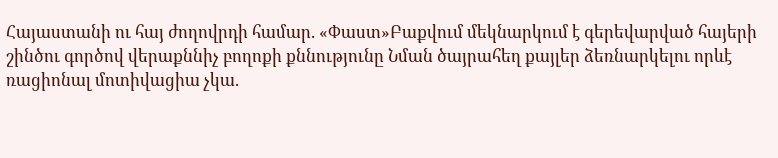Հայաստանի ու հայ ժողովրդի համար. «Փաստ»Բաքվում մեկնարկում է գերեվարված հայերի շինծու գործով վերաքննիչ բողոքի քննությունը Նման ծայրահեղ քայլեր ձեռնարկելու որևէ ռացիոնալ մոտիվացիա չկա.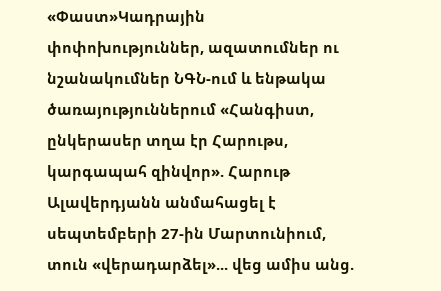«Փաստ»Կադրային փոփոխություններ, ազատումներ ու նշանակումներ ՆԳՆ-ում և ենթակա ծառայություններում «Հանգիստ, ընկերասեր տղա էր Հարութս, կարգապահ զինվոր». Հարութ Ալավերդյանն անմահացել է սեպտեմբերի 27-ին Մարտունիում, տուն «վերադարձել»... վեց ամիս անց.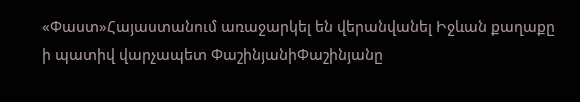«Փաստ»Հայաստանում առաջարկել են վերանվանել Իջևան քաղաքը ի պատիվ վարչապետ ՓաշինյանիՓաշինյանը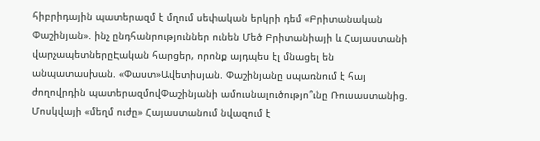հիբրիդային պատերազմ է մղում սեփական երկրի դեմ «Բրիտանական Փաշինյան». ինչ ընդհանրություններ ունեն Մեծ Բրիտանիայի և Հայաստանի վարչապետներըԷական հարցեր, որոնք այդպես էլ մնացել են անպատասխան. «Փաստ»Ավետիսյան. Փաշինյանը սպառնում է հայ ժողովրդին պատերազմովՓաշինյանի ամուսնալուծությո՞ւնը Ռուսաստանից. Մոսկվայի «մեղմ ուժը» Հայաստանում նվազում է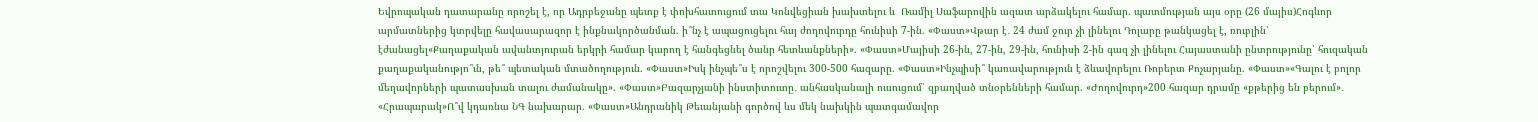Եվրոպական դատարանը որոշել է, որ Ադրբեջանը պետք է փոխհատուցում տա Կոնվեցիան խախտելու և  Ռամիլ Սաֆարովին ազատ արձակելու համար. պատմության այս օրը (26 մայիս)Հոգևոր արմատներից կտրվելը հավասարազոր է ինքնակործանման. ի՞նչ է ապացուցելու հայ ժողովուրդը հունիսի 7-ին. «Փաստ»Վթար է․ 24 ժամ ջուր չի լինելու Դոլարը թանկացել է, ռուբլին՝ էժանացել«Քաղաքական ավանտյուրան երկրի համար կարող է հանգեցնել ծանր հետևանքների». «Փաստ»Մայիսի 26-ին, 27-ին, 29-ին, հունիսի 2-ին գազ չի լինելու Հայաստանի ընտրությունը՝ հուզական քաղաքականությո՞ւն, թե՞ պետական մտածողություն. «Փաստ»Իսկ ինչպե՞ս է որոշվելու 300-500 հազարը. «Փաստ»Ինչպիսի՞ կառավարություն է ձևավորելու Ռոբերտ Քոչարյանը. «Փաստ»«Գալու է բոլոր մեղավորների պատասխան տալու ժամանակը». «Փաստ»Բազարչյանի ինստիտուտը․ անհասկանալի ուսուցում՝ զբաղված տնօրենների համար. «Ժողովուրդ»200 հազար դրամը «քթերից են բերում»․ «Հրապարակ»Ո՞վ կդառնա ՆԳ նախարար. «Փաստ»Անդրանիկ Թեւանյանի գործով ևս մեկ նախկին պատգամավոր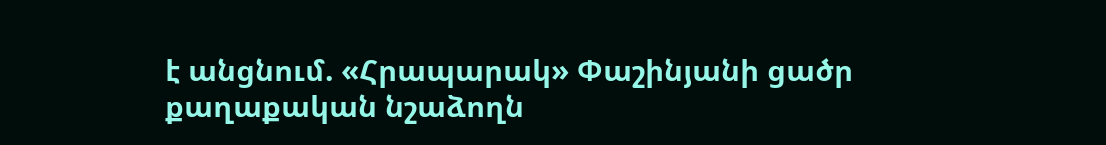է անցնում. «Հրապարակ» Փաշինյանի ցածր քաղաքական նշաձողն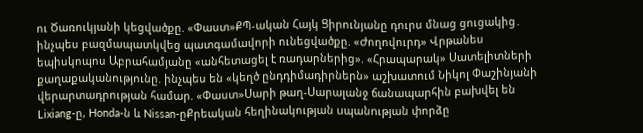ու Ծառուկյանի կեցվածքը. «Փաստ»ՔՊ-ական Հայկ Ցիրունյանը դուրս մնաց ցուցակից․ ինչպես բազմապատկվեց պատգամավորի ունեցվածքը. «Ժողովուրդ» Վրթանես եպիսկոպոս Աբրահամյանը «անհետացել է ռադարներից». «Հրապարակ» Սատելիտների քաղաքականությունը. ինչպես են «կեղծ ընդդիմադիրներն» աշխատում Նիկոլ Փաշինյանի վերարտադրության համար. «Փաստ»Սարի թաղ-Սարալանջ ճանապարհին բախվել են Lixiang-ը, Honda-ն և Nissan-ըՔրեական հեղինակության uպանnւթյան փորձը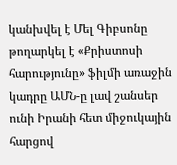կանխվել է Մել Գիբսոնը թողարկել է «Քրիստոսի հարությունը» ֆիլմի առաջին կադրը ԱՄՆ-ը լավ շանսեր ունի Իրանի հետ միջուկային հարցով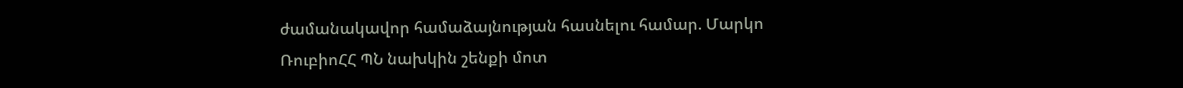ժամանակավոր համաձայնության հասնելու համար. Մարկո ՌուբիոՀՀ ՊՆ նախկին շենքի մոտ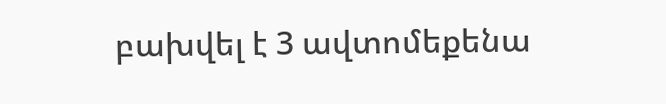բախվել է 3 ավտոմեքենա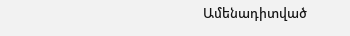Ամենադիտված